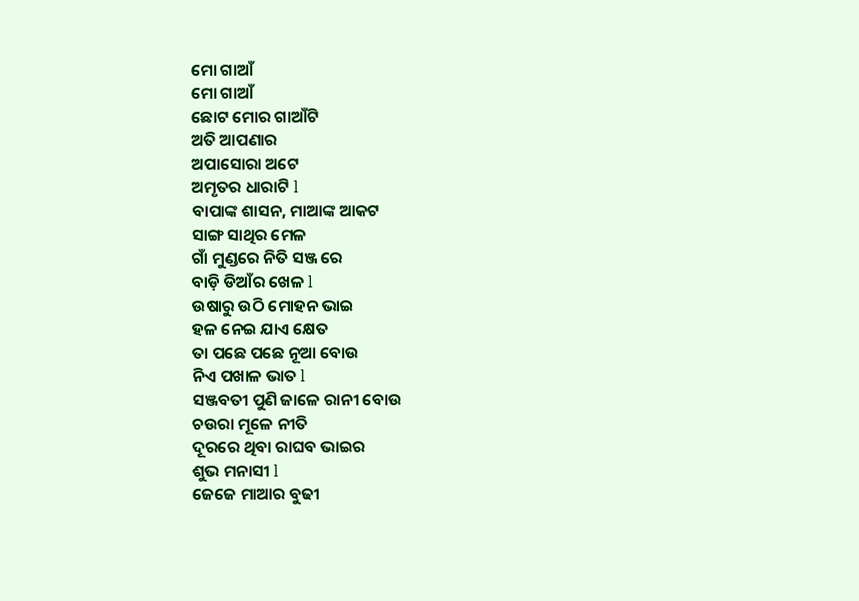ମୋ ଗାଆଁ
ମୋ ଗାଆଁ
ଛୋଟ ମୋର ଗାଆଁଟି
ଅତି ଆପଣାର
ଅପାସୋରା ଅଟେ
ଅମୃତର ଧାରାଟି l
ବାପାଙ୍କ ଶାସନ, ମାଆଙ୍କ ଆକଟ
ସାଙ୍ଗ ସାଥିର ମେଳ
ଗାଁ ମୁଣ୍ଡରେ ନିତି ସଞ୍ଜ ରେ
ବାଡ଼ି ଡିଆଁର ଖେଳ l
ଉଷାରୁ ଉଠି ମୋହନ ଭାଇ
ହଳ ନେଇ ଯାଏ କ୍ଷେତ
ତା ପଛେ ପଛେ ନୂଆ ବୋଉ
ନିଏ ପଖାଳ ଭାତ l
ସଞ୍ଜବତୀ ପୁଣି ଜାଳେ ରାନୀ ବୋଉ
ଚଉରା ମୂଳେ ନୀତି
ଦୂରରେ ଥିବା ରାଘବ ଭାଇର
ଶୁଭ ମନାସୀ l
ଜେଜେ ମାଆର ବୁଢୀ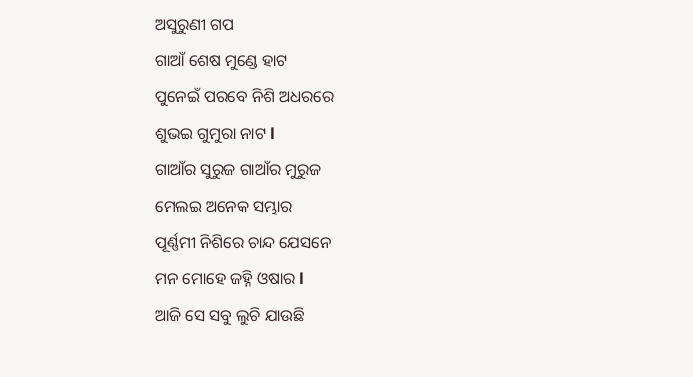ଅସୁରୁଣୀ ଗପ
ଗାଆଁ ଶେଷ ମୁଣ୍ଡେ ହାଟ
ପୁନେଇଁ ପରବେ ନିଶି ଅଧରରେ
ଶୁଭଇ ଗୁମୁରା ନାଟ l
ଗାଆଁର ସୁରୁଜ ଗାଆଁର ମୁରୁଜ
ମେଲଇ ଅନେକ ସମ୍ଭାର
ପୂର୍ଣ୍ଣମୀ ନିଶିରେ ଚାନ୍ଦ ଯେସନେ
ମନ ମୋହେ ଜହ୍ନି ଓଷାର l
ଆଜି ସେ ସବୁ ଲୁଚି ଯାଉଛି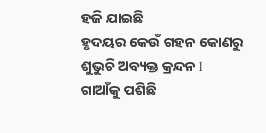ହଜି ଯାଇଛି
ହୃଦୟର କେଉଁ ଗହନ କୋଣରୁ
ଶୁଭୁଚି ଅବ୍ୟକ୍ତ କ୍ରନ୍ଦନ l
ଗାଆଁକୁ ପଶିଛି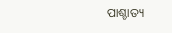ପାଶ୍ଚାତ୍ୟ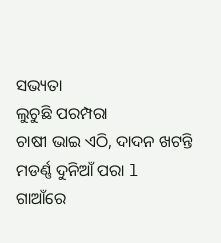ସଭ୍ୟତା
ଲୁଚୁଛି ପରମ୍ପରା
ଚାଷୀ ଭାଇ ଏଠି, ଦାଦନ ଖଟନ୍ତି
ମଡର୍ଣ୍ଣ ଦୁନିଆଁ ପରା l
ଗାଆଁରେ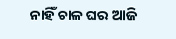ନାହିଁ ଚାଳ ଘର ଆଜି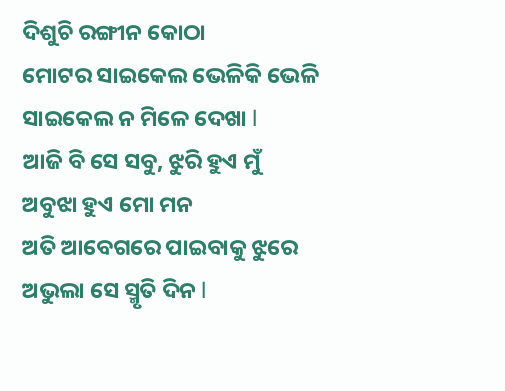ଦିଶୁଚି ରଙ୍ଗୀନ କୋଠା
ମୋଟର ସାଇକେଲ ଭେଳିକି ଭେଳି
ସାଇକେଲ ନ ମିଳେ ଦେଖା l
ଆଜି ବି ସେ ସବୁ, ଝୁରି ହୁଏ ମୁଁ
ଅବୁଝା ହୁଏ ମୋ ମନ
ଅତି ଆବେଗରେ ପାଇବାକୁ ଝୁରେ
ଅଭୁଲା ସେ ସ୍ମୃତି ଦିନ l